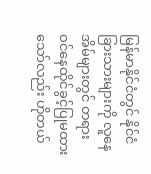မြန်မာနိုင်ငံတွင် နိုင်ငံခြားသားများကို လူနေအိမ်များတွင် တရားဝင်နေထိုင်ခွင့်ပြုမထားသော်လည်း ဟိုတယ်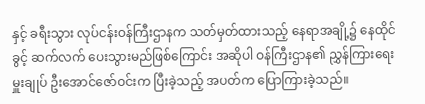နှင့် ခရီးသွား လုပ်ငန်းဝန်ကြီးဌာနက သတ်မှတ်ထားသည့် နေရာအချို့၌ နေထိုင်ခွင့် ဆက်လက် ပေးသွားမည်ဖြစ်ကြောင်း အဆိုပါ ဝန်ကြီးဌာန၏ ညွှန်ကြားရေးမှူးချုပ် ဦးအောင်ဇော်ဝင်းက ပြီးခဲ့သည့် အပတ်က ပြောကြားခဲ့သည်။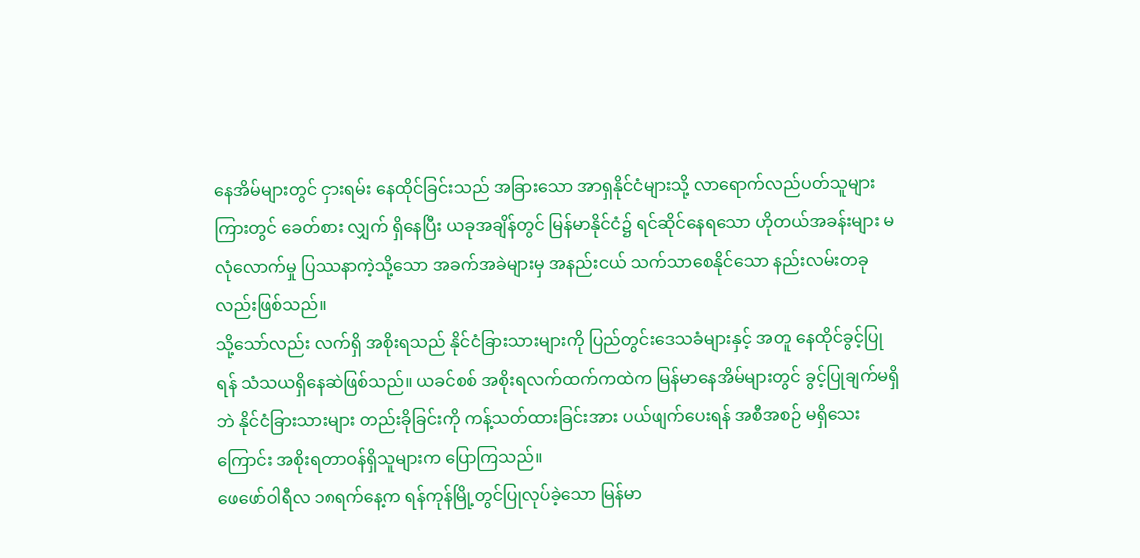နေအိမ်များတွင် ငှားရမ်း နေထိုင်ခြင်းသည် အခြားသော အာရှနိုင်ငံများသို့ လာရောက်လည်ပတ်သူများကြားတွင် ခေတ်စား လျှက် ရှိနေပြီး ယခုအချိန်တွင် မြန်မာနိုင်ငံ၌ ရင်ဆိုင်နေရသော ဟိုတယ်အခန်းများ မလုံလောက်မှု ပြဿနာကဲ့သို့သော အခက်အခဲများမှ အနည်းငယ် သက်သာစေနိုင်သော နည်းလမ်းတခုလည်းဖြစ်သည်။
သို့သော်လည်း လက်ရှိ အစိုးရသည် နိုင်ငံခြားသားများကို ပြည်တွင်းဒေသခံများနှင့် အတူ နေထိုင်ခွင့်ပြုရန် သံသယရှိနေဆဲဖြစ်သည်။ ယခင်စစ် အစိုးရလက်ထက်ကထဲက မြန်မာနေအိမ်များတွင် ခွင့်ပြုချက်မရှိဘဲ နိုင်ငံခြားသားများ တည်းခိုခြင်းကို ကန့်သတ်ထားခြင်းအား ပယ်ဖျက်ပေးရန် အစီအစဉ် မရှိသေးကြောင်း အစိုးရတာဝန်ရှိသူများက ပြောကြသည်။
ဖေဖော်ဝါရီလ ၁၈ရက်နေ့က ရန်ကုန်မြို့တွင်ပြုလုပ်ခဲ့သော မြန်မာ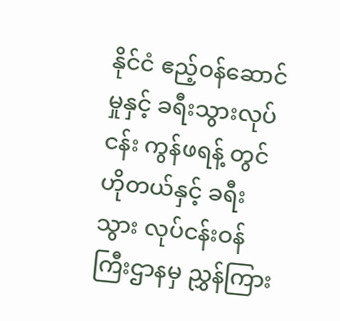နိုင်ငံ ဧည့်ဝန်ဆောင်မှုနှင့် ခရီးသွားလုပ်ငန်း ကွန်ဖရန့် တွင် ဟိုတယ်နှင့် ခရီးသွား လုပ်ငန်းဝန်ကြီးဌာနမှ ညွှန်ကြား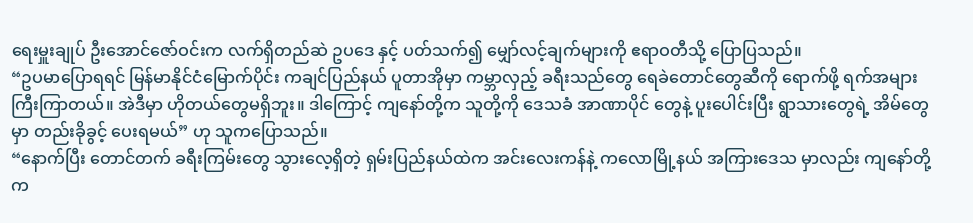ရေးမှူးချုပ် ဦးအောင်ဇော်ဝင်းက လက်ရှိတည်ဆဲ ဥပဒေ နှင့် ပတ်သက်၍ မျှော်လင့်ချက်များကို ဧရာဝတီသို့ ပြောပြသည်။
“ဥပမာပြောရရင် မြန်မာနိုင်ငံမြောက်ပိုင်း ကချင်ပြည်နယ် ပူတာအိုမှာ ကမ္ဘာလှည့် ခရီးသည်တွေ ရေခဲတောင်တွေဆီကို ရောက်ဖို့ ရက်အများကြီးကြာတယ်။ အဲဒီမှာ ဟိုတယ်တွေမရှိဘူး။ ဒါကြောင့် ကျနော်တို့က သူတို့ကို ဒေသခံ အာဏာပိုင် တွေနဲ့ ပူးပေါင်းပြီး ရွာသားတွေရဲ့ အိမ်တွေမှာ တည်းခိုခွင့် ပေးရမယ်” ဟု သူကပြောသည်။
“နောက်ပြီး တောင်တက် ခရီးကြမ်းတွေ သွားလေ့ရှိတဲ့ ရှမ်းပြည်နယ်ထဲက အင်းလေးကန်နဲ့ ကလောမြို့နယ် အကြားဒေသ မှာလည်း ကျနော်တို့က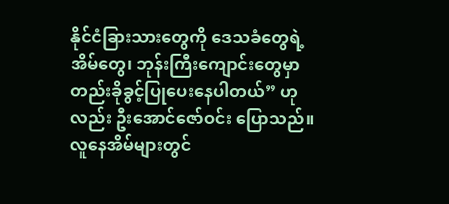နိုင်ငံခြားသားတွေကို ဒေသခံတွေရဲ့ အိမ်တွေ၊ ဘုန်းကြီးကျောင်းတွေမှာ တည်းခိုခွင့်ပြုပေးနေပါတယ်” ဟုလည်း ဦးအောင်ဇော်ဝင်း ပြောသည်။
လူနေအိမ်များတွင်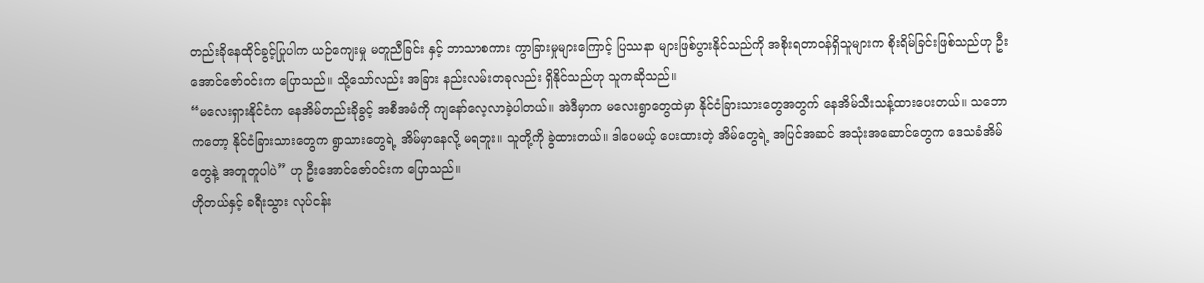တည်းခိုနေထိုင်ခွင့်ပြုပါက ယဉ်ကျေးမှု မတူညီခြင်း နှင့် ဘာသာစကား ကွာခြားမှုများကြောင့် ပြဿနာ များဖြစ်ပွားနိုင်သည်ကို အစိုးရတာဝန်ရှိသူများက စိုးရိမ်ခြင်းဖြစ်သည်ဟု ဦးအောင်ဇော်ဝင်းက ပြောသည်။ သို့သော်လည်း အခြား နည်းလမ်းတခုလည်း ရှိနိုင်သည်ဟု သူကဆိုသည်။
“မလေးရှားနိုင်ငံက နေအိမ်တည်းခိုခွင့် အစီအမံကို ကျနော်လေ့လာခဲ့ပါတယ်။ အဲဒီမှာက မလေးရွာတွေထဲမှာ နိုင်ငံခြားသားတွေအတွက် နေအိမ်သီးသန့်ထားပေးတယ်။ သဘောကတော့ နိုင်ငံခြားသားတွေက ရွာသားတွေရဲ့ အိမ်မှာနေလို့ မရဘူး။ သူတို့ကို ခွဲထားတယ်။ ဒါပေမယ့် ပေးထားတဲ့ အိမ်တွေရဲ့ အပြင်အဆင် အသုံးအဆောင်တွေက ဒေသခံအိမ်တွေနဲ့ အတူတူပါပဲ” ဟု ဦးအောင်ဇော်ဝင်းက ပြောသည်။
ဟိုတယ်နှင့် ခရီးသွား လုပ်ငန်း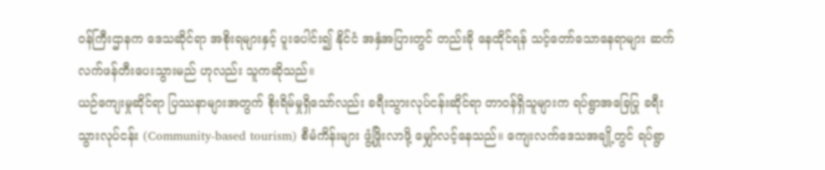ဝန်ကြီးဌာနက ဒေသဆိုင်ရာ အစိုးရများနှင့် ပူးပေါင်း၍ နိုင်ငံ အနှံအပြားတွင် တည်းခို နေထိုင်ရန် သင့်တော်သောနေရာများ ဆက်လက်ဖန်တီးပေးသွားမည် ဟုလည်း သူကဆိုသည်။
ယဉ်ကျေးမှုဆိုင်ရာ ပြဿနာများအတွက် စိုးရိမ်မှုရှိသော်လည်း ခရီးသွားလုပ်ငန်းဆိုင်ရာ တာဝန်ရှိသူများက ရပ်ရွာအခြေပြု ခရီးသွားလုပ်ငန်း (Community-based tourism) စီမံကိန်းများ ဖွံ့ဖြိုးလာဖို့ မျှော်လင့်နေသည်။ ကျေးလက်ဒေသအချို့တွင် ရပ်ရွာ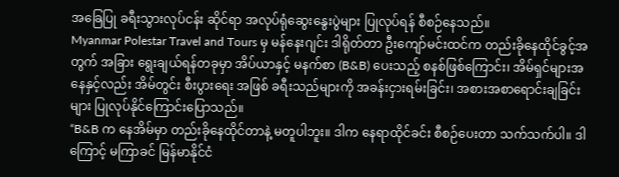အခြေပြု ခရီးသွားလုပ်ငန်း ဆိုင်ရာ အလုပ်ရုံဆွေးနွေးပွဲများ ပြုလုပ်ရန် စီစဉ်နေသည်။
Myanmar Polestar Travel and Tours မှ မန်နေးဂျင်း ဒါရိုတ်တာ ဦးကျော်မင်းထင်က တည်းခိုနေထိုင်ခွင့်အတွက် အခြား ရွေးချယ်ရန်တခုမှာ အိပ်ယာနှင့် မနက်စာ (B&B) ပေးသည့် စနစ်ဖြစ်ကြောင်း၊ အိမ်ရှင်များအနေနှင့်လည်း အိမ်တွင်း စီးပွားရေး အဖြစ် ခရီးသည်များကို အခန်းငှားရမ်းခြင်း၊ အစားအစာရောင်းချခြင်းများ ပြုလုပ်နိုင်ကြောင်းပြောသည်။
“B&B က နေအိမ်မှာ တည်းခိုနေထိုင်တာနဲ့ မတူပါဘူး။ ဒါက နေရာထိုင်ခင်း စီစဉ်ပေးတာ သက်သက်ပါ။ ဒါကြောင့် မကြာခင် မြန်မာနိုင်ငံ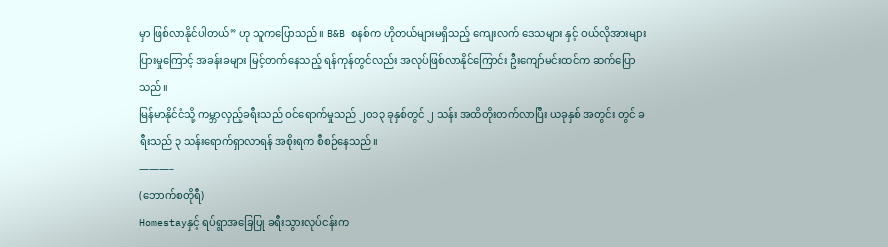မှာ ဖြစ်လာနိုင်ပါတယ်” ဟု သူကပြောသည်။ B&B စနစ်က ဟိုတယ်များမရှိသည့် ကျေးလက် ဒေသများ နှင့် ဝယ်လိုအားများပြားမှုကြောင့် အခန်းခများ မြင့်တက်နေသည့် ရန်ကုန်တွင်လည်း အလုပ်ဖြစ်လာနိုင်ကြောင်း ဦးကျော်မင်းထင်က ဆက်ပြောသည်။
မြန်မာနိုင်ငံသို့ ကမ္ဘာလှည့်ခရီးသည် ဝင်ရောက်မှုသည် ၂၀၁၃ ခုနှစ်တွင် ၂ သန်း အထိတိုးတက်လာပြီး ယခုနှစ် အတွင်း တွင် ခရီးသည် ၃ သန်းရောက်ရှာလာရန် အစိုးရက စီစဉ်နေသည်။
———–
(ဘောက်စတိုရီ)
Homestayနှင့် ရပ်ရွာအခြေပြု ခရီးသွားလုပ်ငန်းက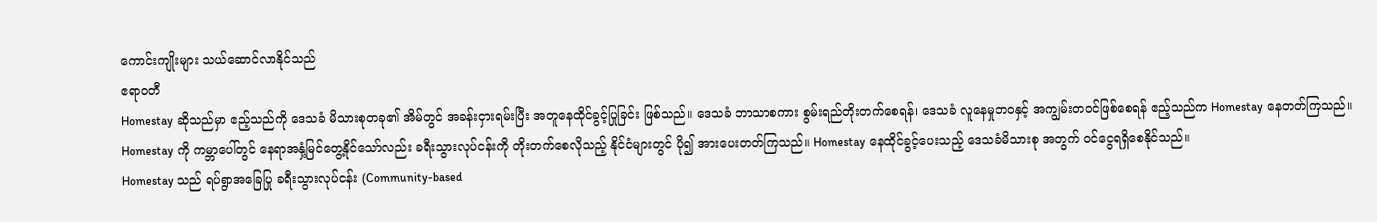ကောင်းကျိုးများ သယ်ဆောင်လာနိုင်သည်
ဧရာဝတီ
Homestay ဆိုသည်မှာ ဧည့်သည်ကို ဒေသခံ မိသားစုတခု၏ အိမ်တွင် အခန်းငှားရမ်းပြီး အတူနေထိုင်ခွင့်ပြုခြင်း ဖြစ်သည်။ ဒေသခံ ဘာသာစကား စွမ်းရည်တိုးတက်စေရန်၊ ဒေသခံ လူနေမှုဘဝနှင့် အကျွမ်းတဝင်ဖြစ်စေရန် ဧည့်သည်က Homestay နေတတ်ကြသည်။ Homestay ကို ကမ္ဘာပေါ်တွင် နေရာအနှံ့မြင်တွေ့နိုင်သော်လည်း ခရီးသွားလုပ်ငန်းကို တိုးတက်စေလိုသည့် နိုင်ငံများတွင် ပို၍ အားပေးတတ်ကြသည်။ Homestay နေထိုင်ခွင့်ပေးသည့် ဒေသခံမိသားစု အတွက် ဝင်ငွေရရှိစေနိုင်သည်။
Homestay သည် ရပ်ရွာအခြေပြု ခရီးသွားလုပ်ငန်း (Community-based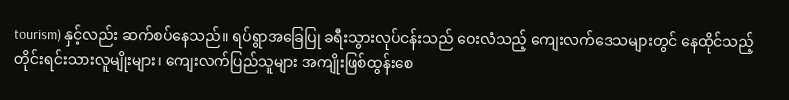tourism) နှင့်လည်း ဆက်စပ်နေသည်။ ရပ်ရွာအခြေပြု ခရီးသွားလုပ်ငန်းသည် ဝေးလံသည့် ကျေးလက်ဒေသများတွင် နေထိုင်သည့် တိုင်းရင်းသားလူမျိုးများ၊ ကျေးလက်ပြည်သူများ အကျိုးဖြစ်ထွန်းစေ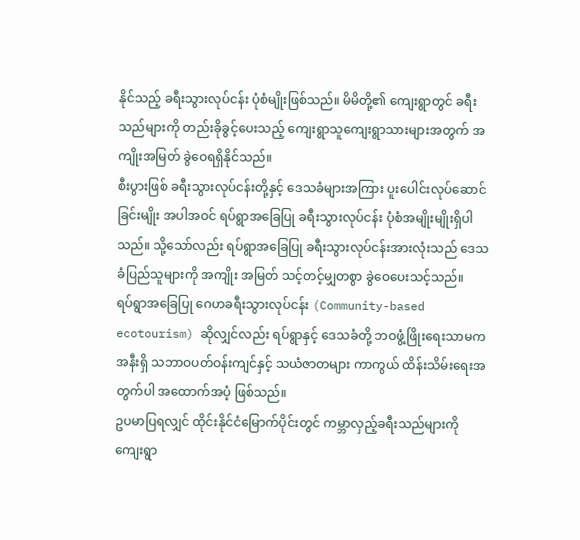နိုင်သည့် ခရီးသွားလုပ်ငန်း ပုံစံမျိုးဖြစ်သည်။ မိမိတို့၏ ကျေးရွာတွင် ခရီးသည်များကို တည်းခိုခွင့်ပေးသည့် ကျေးရွာသူကျေးရွာသားများအတွက် အကျိုးအမြတ် ခွဲဝေရရှိနိုင်သည်။
စီးပွားဖြစ် ခရီးသွားလုပ်ငန်းတို့နှင့် ဒေသခံများအကြား ပူးပေါင်းလုပ်ဆောင်ခြင်းမျိုး အပါအဝင် ရပ်ရွာအခြေပြု ခရီးသွားလုပ်ငန်း ပုံစံအမျိုးမျိုးရှိပါသည်။ သို့သော်လည်း ရပ်ရွာအခြေပြု ခရီးသွားလုပ်ငန်းအားလုံးသည် ဒေသခံပြည်သူများကို အကျိုး အမြတ် သင့်တင့်မျှတစွာ ခွဲဝေပေးသင့်သည်။
ရပ်ရွာအခြေပြု ဂေဟခရီးသွားလုပ်ငန်း (Community-based ecotourism) ဆိုလျှင်လည်း ရပ်ရွာနှင့် ဒေသခံတို့ ဘဝဖွံ့ဖြိုးရေးသာမက အနီးရှိ သဘာဝပတ်ဝန်းကျင်နှင့် သယံဇာတများ ကာကွယ် ထိန်းသိမ်းရေးအတွက်ပါ အထောက်အပံ့ ဖြစ်သည်။
ဥပမာပြရလျှင် ထိုင်းနိုင်ငံမြောက်ပိုင်းတွင် ကမ္ဘာလှည့်ခရီးသည်များကို ကျေးရွာ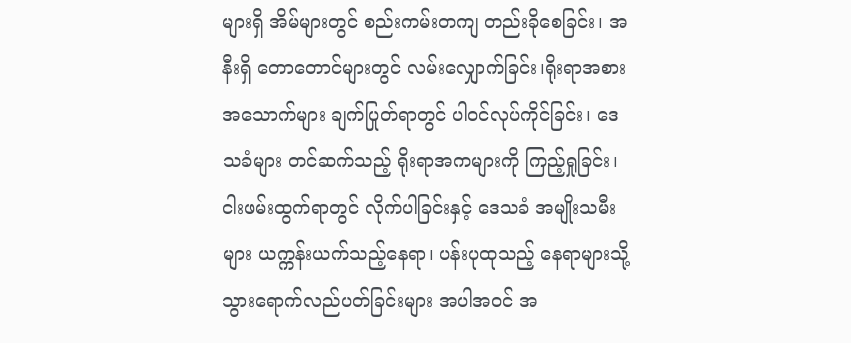များရှိ အိမ်များတွင် စည်းကမ်းတကျ တည်းခိုစေခြင်း၊ အနီးရှိ တောတောင်များတွင် လမ်းလျှောက်ခြင်း၊ရိုးရာအစားအသောက်များ ချက်ပြုတ်ရာတွင် ပါဝင်လုပ်ကိုင်ခြင်း၊ ဒေသခံများ တင်ဆက်သည့် ရိုးရာအကများကို ကြည့်ရှုခြင်း၊ ငါးဖမ်းထွက်ရာတွင် လိုက်ပါခြင်းနှင့် ဒေသခံ အမျိုးသမီးများ ယက္ကန်းယက်သည့်နေရာ၊ ပန်းပုထုသည့် နေရာများသို့ သွားရောက်လည်ပတ်ခြင်းများ အပါအဝင် အ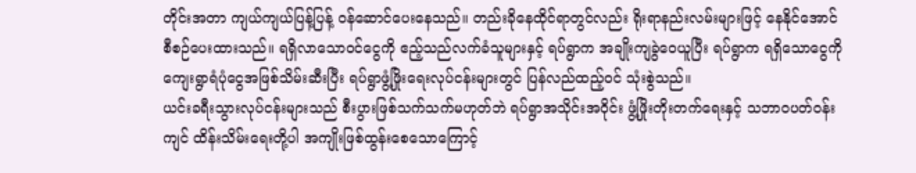တိုင်းအတာ ကျယ်ကျယ်ပြန့်ပြန့် ဝန်ဆောင်ပေးနေသည်။ တည်းခိုနေထိုင်ရာတွင်လည်း ရိုးရာနည်းလမ်းများဖြင့် နေနိုင်အောင် စီစဉ်ပေးထားသည်။ ရရှိလာသောဝင်ငွေကို ဧည့်သည်လက်ခံသူများနှင့် ရပ်ရွာက အချိုးကျခွဲဝေယူပြီး ရပ်ရွာက ရရှိသောငွေကို ကျေးရွာရံပုံငွေအဖြစ်သိမ်းဆီးပြီး ရပ်ရွာဖွံ့ဖြိုးရေးလုပ်ငန်းများတွင် ပြန်လည်ထည့်ဝင် သုံးစွဲသည်။
ယင်းခရီးသွားလုပ်ငန်းများသည် စီးပွားဖြစ်သက်သက်မဟုတ်ဘဲ ရပ်ရွာအသိုင်းအဝိုင်း ဖွံ့ဖြိုးတိုးတက်ရေးနှင့် သဘာဝပတ်ဝန်းကျင် ထိန်းသိမ်းရေးတို့ပါ အကျိုးဖြစ်ထွန်းစေသောကြောင့်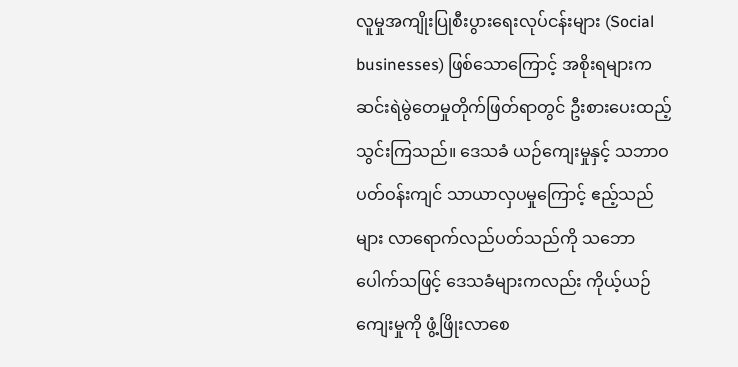လူမှုအကျိုးပြုစီးပွားရေးလုပ်ငန်းများ (Social businesses) ဖြစ်သောကြောင့် အစိုးရများက ဆင်းရဲမွဲတေမှုတိုက်ဖြတ်ရာတွင် ဦးစားပေးထည့်သွင်းကြသည်။ ဒေသခံ ယဉ်ကျေးမှုနှင့် သဘာဝပတ်ဝန်းကျင် သာယာလှပမှုကြောင့် ဧည့်သည်များ လာရောက်လည်ပတ်သည်ကို သဘောပေါက်သဖြင့် ဒေသခံများကလည်း ကိုယ့်ယဉ်ကျေးမှုကို ဖွံ့ဖြိုးလာစေ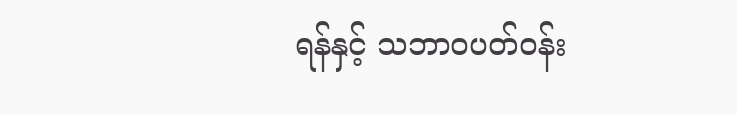ရန်နှင့် သဘာဝပတ်ဝန်း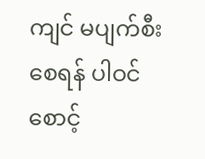ကျင် မပျက်စီးစေရန် ပါဝင်စောင့်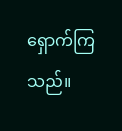ရှောက်ကြသည်။